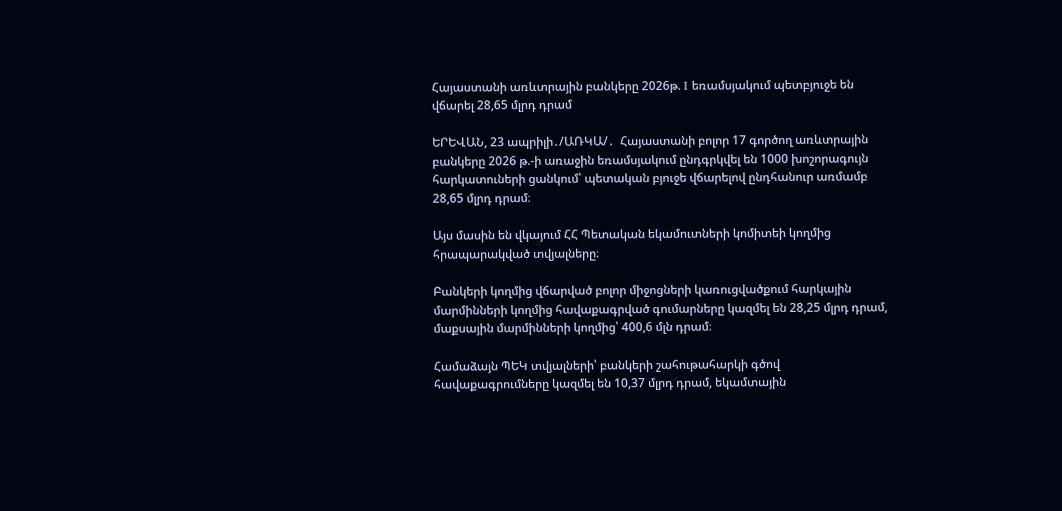Հայաստանի առևտրային բանկերը 2026թ. I եռամսյակում պետբյուջե են վճարել 28,65 մլրդ դրամ

ԵՐԵՎԱՆ, 23 ապրիլի․/ԱՌԿԱ/․  Հայաստանի բոլոր 17 գործող առևտրային բանկերը 2026 թ.-ի առաջին եռամսյակում ընդգրկվել են 1000 խոշորագույն հարկատուների ցանկում՝ պետական բյուջե վճարելով ընդհանուր առմամբ 28,65 մլրդ դրամ։

Այս մասին են վկայում ՀՀ Պետական եկամուտների կոմիտեի կողմից հրապարակված տվյալները։

Բանկերի կողմից վճարված բոլոր միջոցների կառուցվածքում հարկային մարմինների կողմից հավաքագրված գումարները կազմել են 28,25 մլրդ դրամ, մաքսային մարմինների կողմից՝ 400,6 մլն դրամ։

Համաձայն ՊԵԿ տվյալների՝ բանկերի շահութահարկի գծով հավաքագրումները կազմել են 10,37 մլրդ դրամ, եկամտային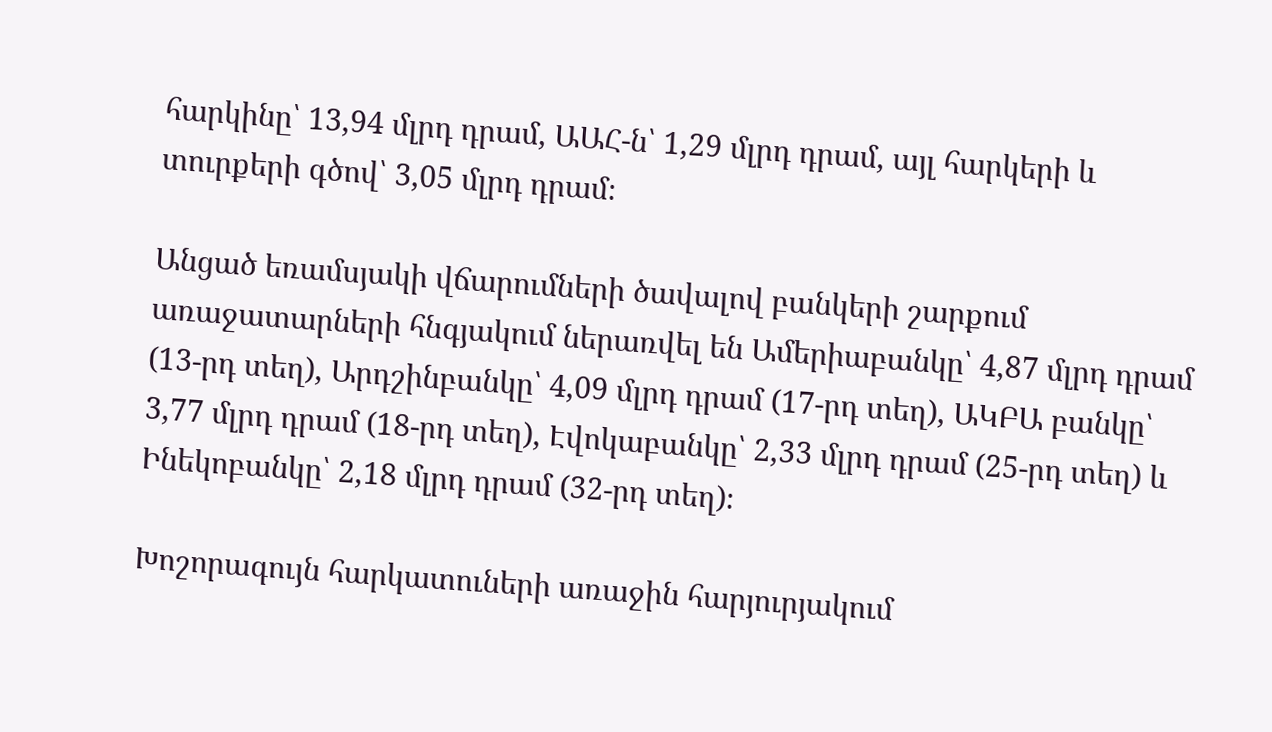հարկինը՝ 13,94 մլրդ դրամ, ԱԱՀ-ն՝ 1,29 մլրդ դրամ, այլ հարկերի և տուրքերի գծով՝ 3,05 մլրդ դրամ։

Անցած եռամսյակի վճարումների ծավալով բանկերի շարքում առաջատարների հնգյակում ներառվել են Ամերիաբանկը՝ 4,87 մլրդ դրամ (13-րդ տեղ), Արդշինբանկը՝ 4,09 մլրդ դրամ (17-րդ տեղ), ԱԿԲԱ բանկը՝ 3,77 մլրդ դրամ (18-րդ տեղ), Էվոկաբանկը՝ 2,33 մլրդ դրամ (25-րդ տեղ) և Ինեկոբանկը՝ 2,18 մլրդ դրամ (32-րդ տեղ)։

Խոշորագույն հարկատուների առաջին հարյուրյակում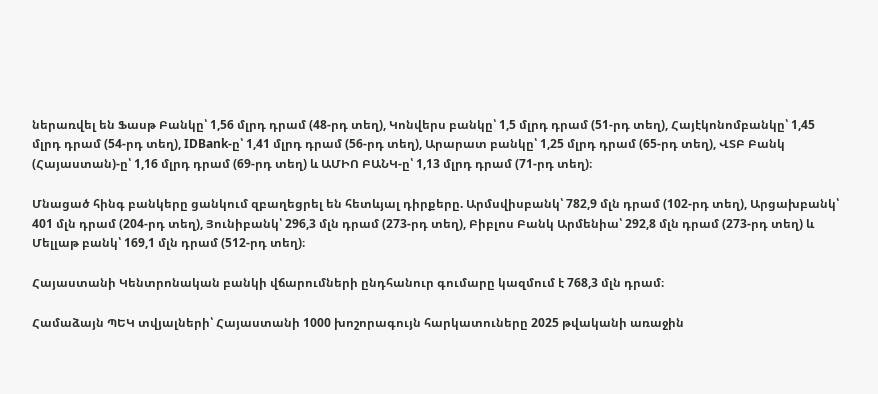ներառվել են Ֆասթ Բանկը՝ 1,56 մլրդ դրամ (48-րդ տեղ), Կոնվերս բանկը՝ 1,5 մլրդ դրամ (51-րդ տեղ), Հայէկոնոմբանկը՝ 1,45 մլրդ դրամ (54-րդ տեղ), IDBank-ը՝ 1,41 մլրդ դրամ (56-րդ տեղ), Արարատ բանկը՝ 1,25 մլրդ դրամ (65-րդ տեղ), ՎՏԲ Բանկ (Հայաստան)-ը՝ 1,16 մլրդ դրամ (69-րդ տեղ) և ԱՄԻՈ ԲԱՆԿ-ը՝ 1,13 մլրդ դրամ (71-րդ տեղ)։

Մնացած հինգ բանկերը ցանկում զբաղեցրել են հետևյալ դիրքերը. Արմսվիսբանկ՝ 782,9 մլն դրամ (102-րդ տեղ), Արցախբանկ՝ 401 մլն դրամ (204-րդ տեղ), Յունիբանկ՝ 296,3 մլն դրամ (273-րդ տեղ), Բիբլոս Բանկ Արմենիա՝ 292,8 մլն դրամ (273-րդ տեղ) և Մելլաթ բանկ՝ 169,1 մլն դրամ (512-րդ տեղ)։

Հայաստանի Կենտրոնական բանկի վճարումների ընդհանուր գումարը կազմում է 768,3 մլն դրամ։

Համաձայն ՊԵԿ տվյալների՝ Հայաստանի 1000 խոշորագույն հարկատուները 2025 թվականի առաջին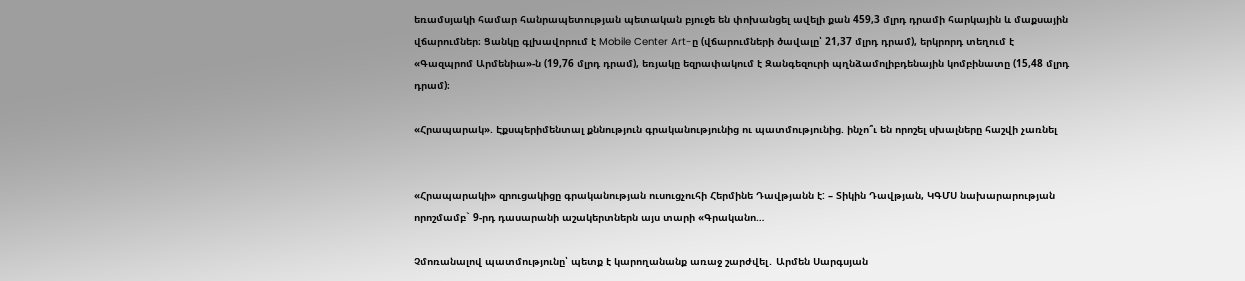եռամսյակի համար հանրապետության պետական բյուջե են փոխանցել ավելի քան 459,3 մլրդ դրամի հարկային և մաքսային վճարումներ։ Ցանկը գլխավորում է Mobile Center Art-ը (վճարումների ծավալը՝ 21,37 մլրդ դրամ), երկրորդ տեղում է «Գազպրոմ Արմենիա»-ն (19,76 մլրդ դրամ), եռյակը եզրափակում է Զանգեզուրի պղնձամոլիբդենային կոմբինատը (15,48 մլրդ դրամ)։

«Հրապարակ». Էքսպերիմենտալ քննություն գրականությունից ու պատմությունից. ինչո՞ւ են որոշել սխալները հաշվի չառնել


«Հրապարակի» զրուցակիցը գրականության ուսուցչուհի Հերմինե Դավթյանն է: – Տիկին Դավթյան, ԿԳՄՍ նախարարության որոշմամբ` 9-րդ դասարանի աշակերտներն այս տարի «Գրականո…

Չմոռանալով պատմությունը՝ պետք է կարողանանք առաջ շարժվել․ Արմեն Սարգսյան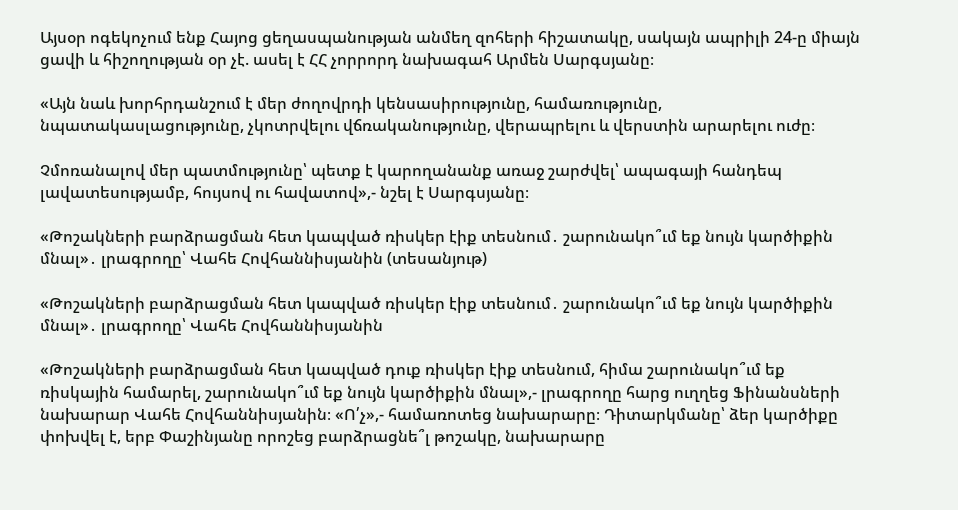Այսօր ոգեկոչում ենք Հայոց ցեղասպանության անմեղ զոհերի հիշատակը, սակայն ապրիլի 24-ը միայն ցավի և հիշողության օր չէ. ասել է ՀՀ չորրորդ նախագահ Արմեն Սարգսյանը։

«Այն նաև խորհրդանշում է մեր ժողովրդի կենսասիրությունը, համառությունը, նպատակասլացությունը, չկոտրվելու վճռականությունը, վերապրելու և վերստին արարելու ուժը։

Չմոռանալով մեր պատմությունը՝ պետք է կարողանանք առաջ շարժվել՝ ապագայի հանդեպ լավատեսությամբ, հույսով ու հավատով»,- նշել է Սարգսյանը։

«Թոշակների բարձրացման հետ կապված ռիսկեր էիք տեսնում․ շարունակո՞ւմ եք նույն կարծիքին մնալ»․ լրագրողը՝ Վահե Հովհաննիսյանին (տեսանյութ)

«Թոշակների բարձրացման հետ կապված ռիսկեր էիք տեսնում․ շարունակո՞ւմ եք նույն կարծիքին մնալ»․ լրագրողը՝ Վահե Հովհաննիսյանին

«Թոշակների բարձրացման հետ կապված դուք ռիսկեր էիք տեսնում, հիմա շարունակո՞ւմ եք ռիսկային համարել, շարունակո՞ւմ եք նույն կարծիքին մնալ»,- լրագրողը հարց ուղղեց Ֆինանսների նախարար Վահե Հովհաննիսյանին։ «Ո՛չ»,- համառոտեց նախարարը։ Դիտարկմանը՝ ձեր կարծիքը փոխվել է, երբ Փաշինյանը որոշեց բարձրացնե՞լ թոշակը, նախարարը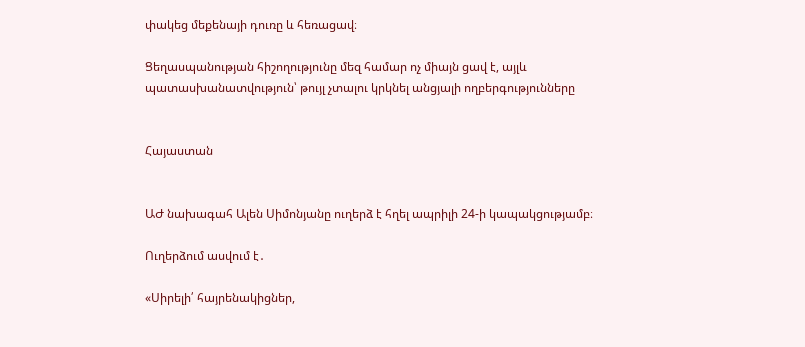փակեց մեքենայի դուռը և հեռացավ։

Ցեղասպանության հիշողությունը մեզ համար ոչ միայն ցավ է, այլև պատասխանատվություն՝ թույլ չտալու կրկնել անցյալի ողբերգությունները


Հայաստան


ԱԺ նախագահ Ալեն Սիմոնյանը ուղերձ է հղել ապրիլի 24-ի կապակցությամբ։

Ուղերձում ասվում է․

«Սիրելի՛ հայրենակիցներ,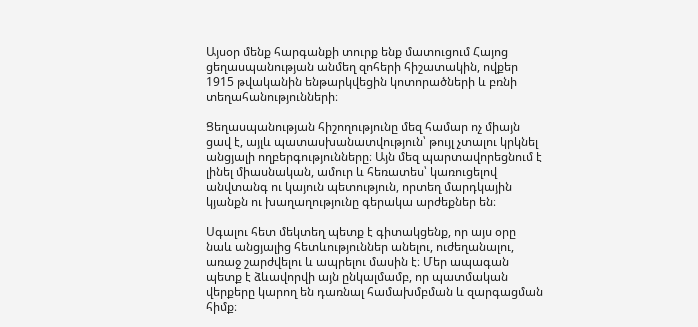Այսօր մենք հարգանքի տուրք ենք մատուցում Հայոց ցեղասպանության անմեղ զոհերի հիշատակին, ովքեր 1915 թվականին ենթարկվեցին կոտորածների և բռնի տեղահանությունների։

Ցեղասպանության հիշողությունը մեզ համար ոչ միայն ցավ է, այլև պատասխանատվություն՝ թույլ չտալու կրկնել անցյալի ողբերգությունները։ Այն մեզ պարտավորեցնում է լինել միասնական, ամուր և հեռատես՝ կառուցելով անվտանգ ու կայուն պետություն, որտեղ մարդկային կյանքն ու խաղաղությունը գերակա արժեքներ են։

Սգալու հետ մեկտեղ պետք է գիտակցենք, որ այս օրը նաև անցյալից հետևություններ անելու, ուժեղանալու, առաջ շարժվելու և ապրելու մասին է։ Մեր ապագան պետք է ձևավորվի այն ընկալմամբ, որ պատմական վերքերը կարող են դառնալ համախմբման և զարգացման հիմք։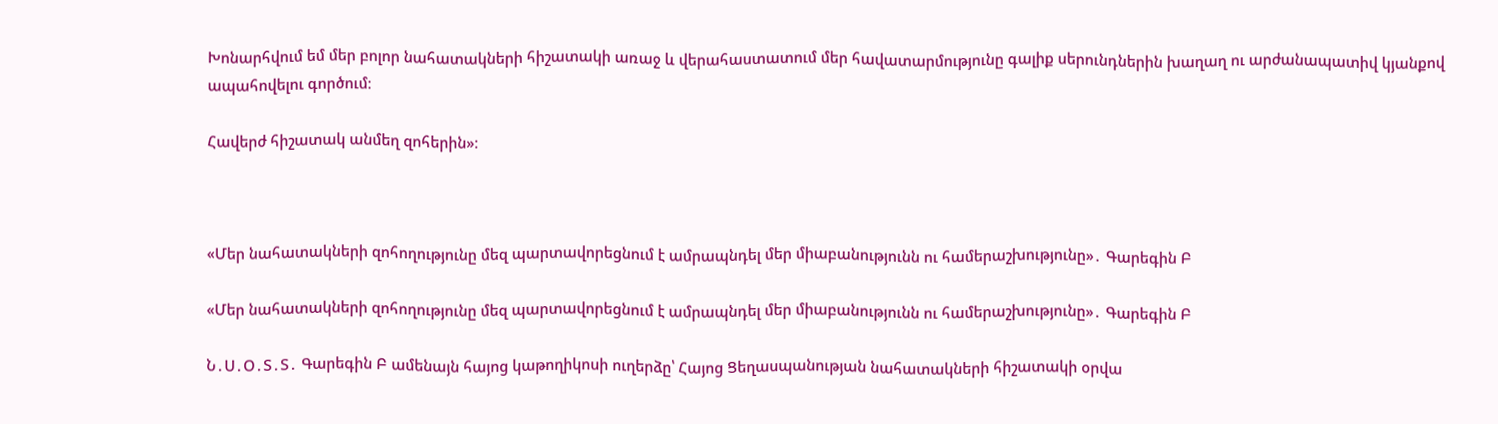Խոնարհվում եմ մեր բոլոր նահատակների հիշատակի առաջ և վերահաստատում մեր հավատարմությունը գալիք սերունդներին խաղաղ ու արժանապատիվ կյանքով ապահովելու գործում։

Հավերժ հիշատակ անմեղ զոհերին»։



«Մեր նահատակների զոհողությունը մեզ պարտավորեցնում է ամրապնդել մեր միաբանությունն ու համերաշխությունը»․ Գարեգին Բ

«Մեր նահատակների զոհողությունը մեզ պարտավորեցնում է ամրապնդել մեր միաբանությունն ու համերաշխությունը»․ Գարեգին Բ

Ն․Ս․Օ․Տ․Տ․ Գարեգին Բ ամենայն հայոց կաթողիկոսի ուղերձը՝ Հայոց Ցեղասպանության նահատակների հիշատակի օրվա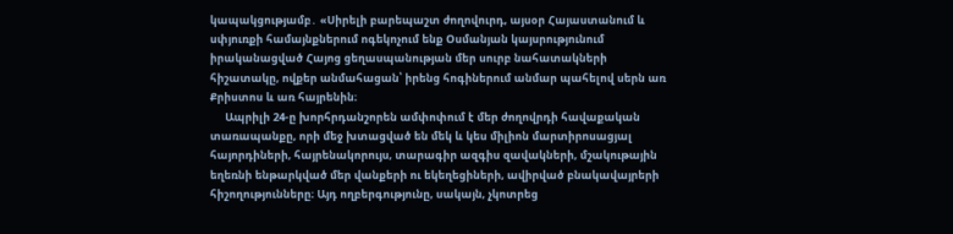կապակցությամբ․ «Սիրելի բարեպաշտ ժողովուրդ, այսօր Հայաստանում և սփյուռքի համայնքներում ոգեկոչում ենք Օսմանյան կայսրությունում իրականացված Հայոց ցեղասպանության մեր սուրբ նահատակների հիշատակը, ովքեր անմահացան՝ իրենց հոգիներում անմար պահելով սերն առ Քրիստոս և առ հայրենին։
     Ապրիլի 24-ը խորհրդանշորեն ամփոփում է մեր ժողովրդի հավաքական տառապանքը, որի մեջ խտացված են մեկ և կես միլիոն մարտիրոսացյալ հայորդիների, հայրենակորույս, տարագիր ազգիս զավակների, մշակութային եղեռնի ենթարկված մեր վանքերի ու եկեղեցիների, ավիրված բնակավայրերի հիշողությունները։ Այդ ողբերգությունը, սակայն, չկոտրեց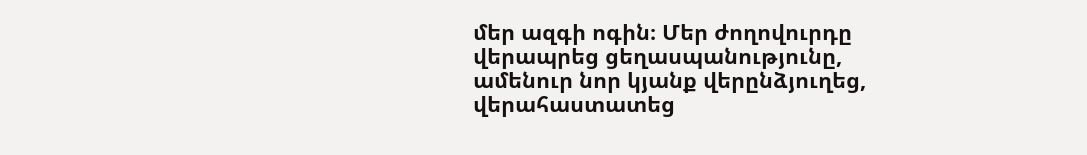մեր ազգի ոգին։ Մեր ժողովուրդը վերապրեց ցեղասպանությունը, ամենուր նոր կյանք վերընձյուղեց, վերահաստատեց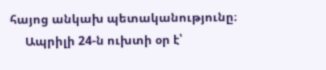հայոց անկախ պետականությունը։
     Ապրիլի 24-ն ուխտի օր է՝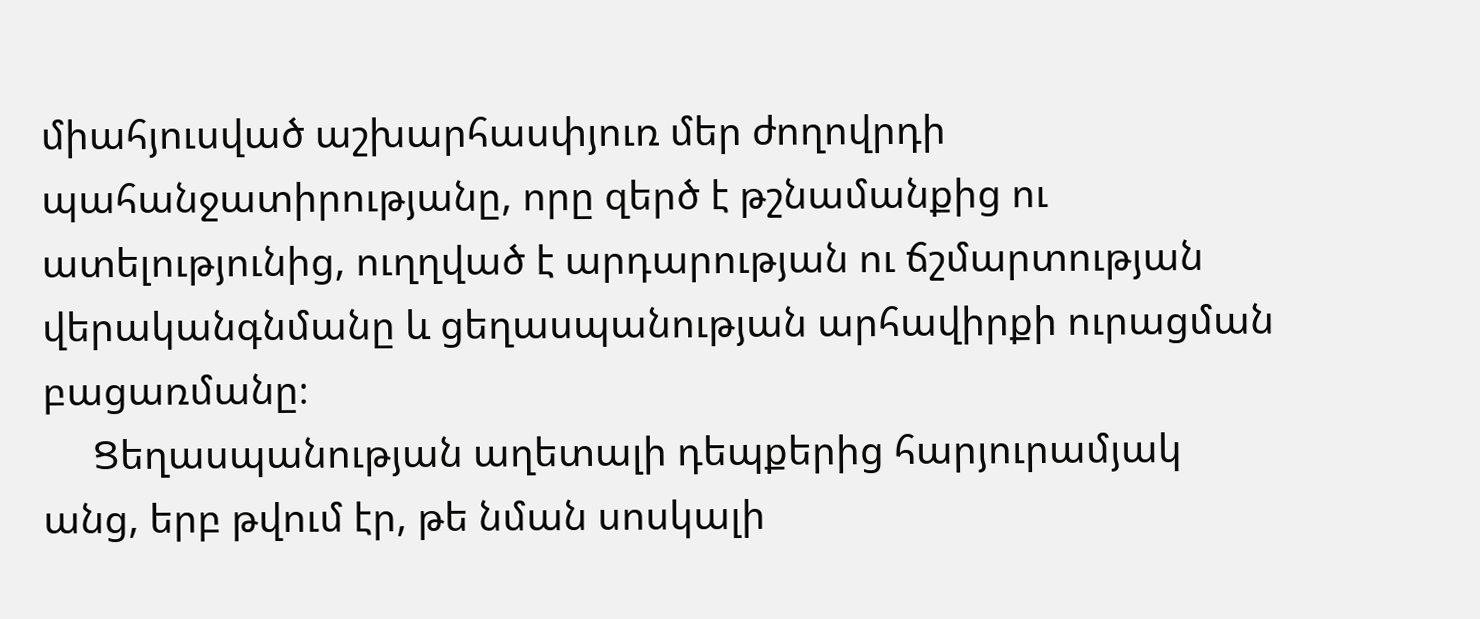միահյուսված աշխարհասփյուռ մեր ժողովրդի պահանջատիրությանը, որը զերծ է թշնամանքից ու ատելությունից, ուղղված է արդարության ու ճշմարտության վերականգնմանը և ցեղասպանության արհավիրքի ուրացման բացառմանը։
     Ցեղասպանության աղետալի դեպքերից հարյուրամյակ անց, երբ թվում էր, թե նման սոսկալի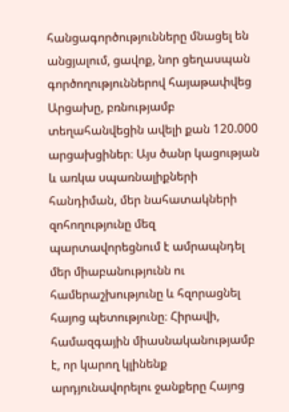հանցագործությունները մնացել են անցյալում, ցավոք, նոր ցեղասպան գործողություններով հայաթափվեց Արցախը, բռնությամբ տեղահանվեցին ավելի քան 120.000 արցախցիներ։ Այս ծանր կացության և առկա սպառնալիքների հանդիման, մեր նահատակների զոհողությունը մեզ պարտավորեցնում է ամրապնդել մեր միաբանությունն ու համերաշխությունը և հզորացնել հայոց պետությունը։ Հիրավի, համազգային միասնականությամբ է, որ կարող կլինենք արդյունավորելու ջանքերը Հայոց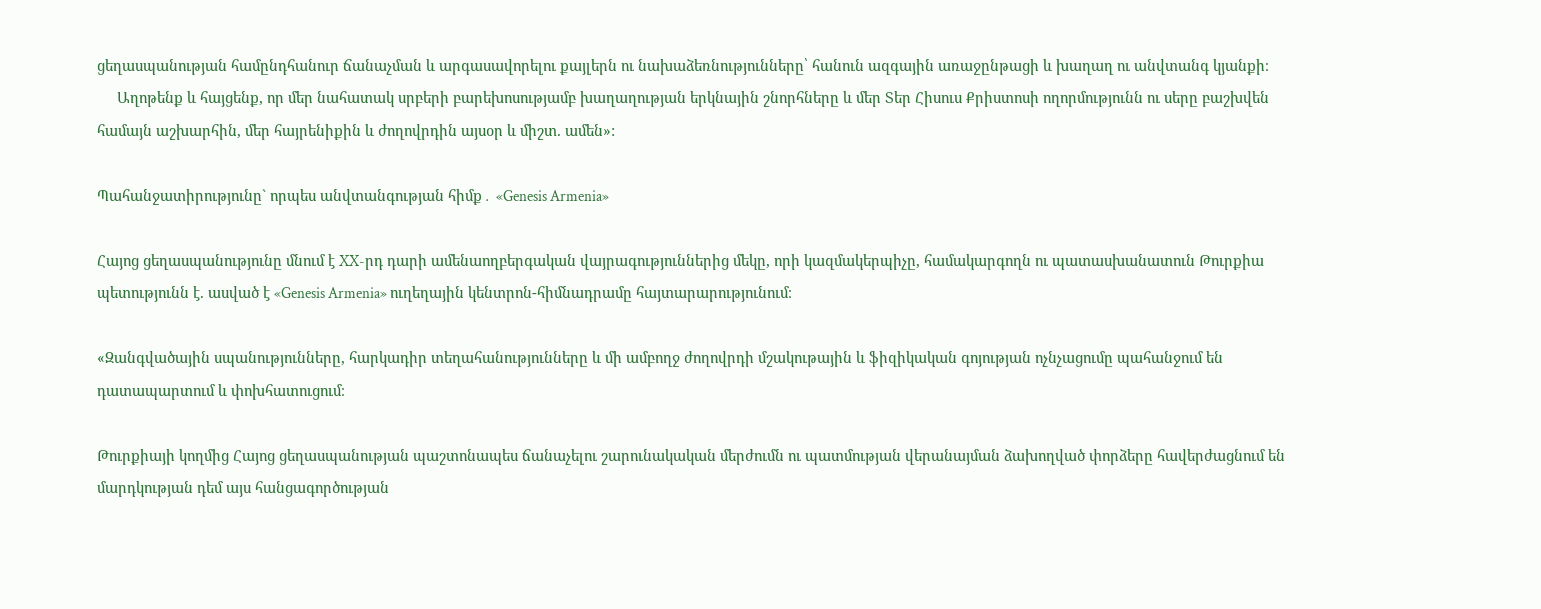ցեղասպանության համընդհանուր ճանաչման և արգասավորելու քայլերն ու նախաձեռնությունները՝ հանուն ազգային առաջընթացի և խաղաղ ու անվտանգ կյանքի։
     Աղոթենք և հայցենք, որ մեր նահատակ սրբերի բարեխոսությամբ խաղաղության երկնային շնորհները և մեր Տեր Հիսուս Քրիստոսի ողորմությունն ու սերը բաշխվեն համայն աշխարհին, մեր հայրենիքին և ժողովրդին այսօր և միշտ. ամեն»:

Պահանջատիրությունը` որպես անվտանգության հիմք․ «Genesis Armenia»

Հայոց ցեղասպանությունը մնում է XX-րդ դարի ամենաողբերգական վայրագություններից մեկը, որի կազմակերպիչը, համակարգողն ու պատասխանատուն Թուրքիա պետությունն է. ասված է «Genesis Armenia» ուղեղային կենտրոն-հիմնադրամը հայտարարությունում։

«Զանգվածային սպանությունները, հարկադիր տեղահանությունները և մի ամբողջ ժողովրդի մշակութային և ֆիզիկական գոյության ոչնչացումը պահանջում են դատապարտում և փոխհատուցում։

Թուրքիայի կողմից Հայոց ցեղասպանության պաշտոնապես ճանաչելու շարունակական մերժումն ու պատմության վերանայման ձախողված փորձերը հավերժացնում են մարդկության դեմ այս հանցագործության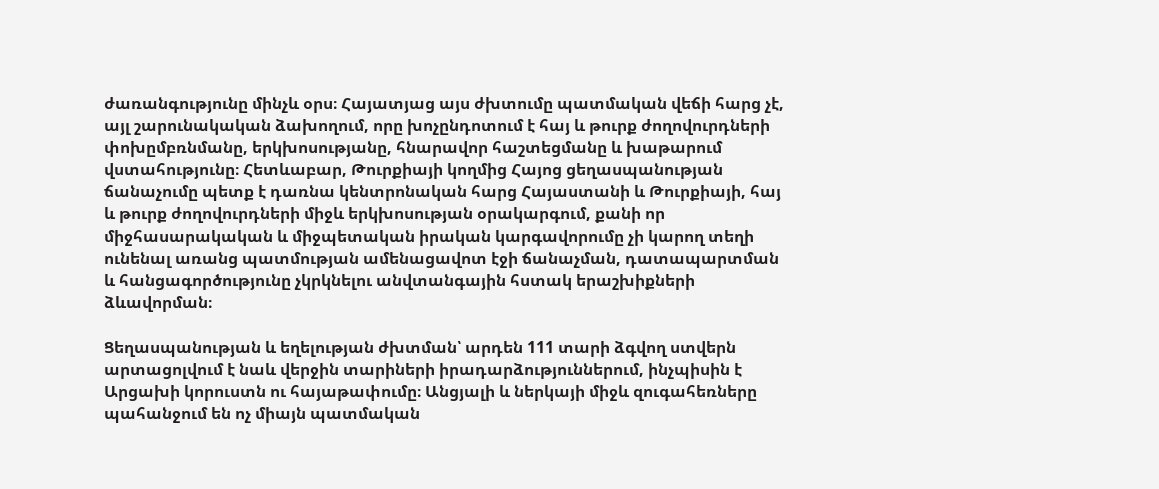ժառանգությունը մինչև օրս։ Հայատյաց այս ժխտումը պատմական վեճի հարց չէ, այլ շարունակական ձախողում, որը խոչընդոտում է հայ և թուրք ժողովուրդների փոխըմբռնմանը, երկխոսությանը, հնարավոր հաշտեցմանը և խաթարում վստահությունը։ Հետևաբար, Թուրքիայի կողմից Հայոց ցեղասպանության ճանաչումը պետք է դառնա կենտրոնական հարց Հայաստանի և Թուրքիայի, հայ և թուրք ժողովուրդների միջև երկխոսության օրակարգում, քանի որ միջհասարակական և միջպետական իրական կարգավորումը չի կարող տեղի ունենալ առանց պատմության ամենացավոտ էջի ճանաչման, դատապարտման և հանցագործությունը չկրկնելու անվտանգային հստակ երաշխիքների ձևավորման։

Ցեղասպանության և եղելության ժխտման՝ արդեն 111 տարի ձգվող ստվերն արտացոլվում է նաև վերջին տարիների իրադարձություններում, ինչպիսին է Արցախի կորուստն ու հայաթափումը։ Անցյալի և ներկայի միջև զուգահեռները պահանջում են ոչ միայն պատմական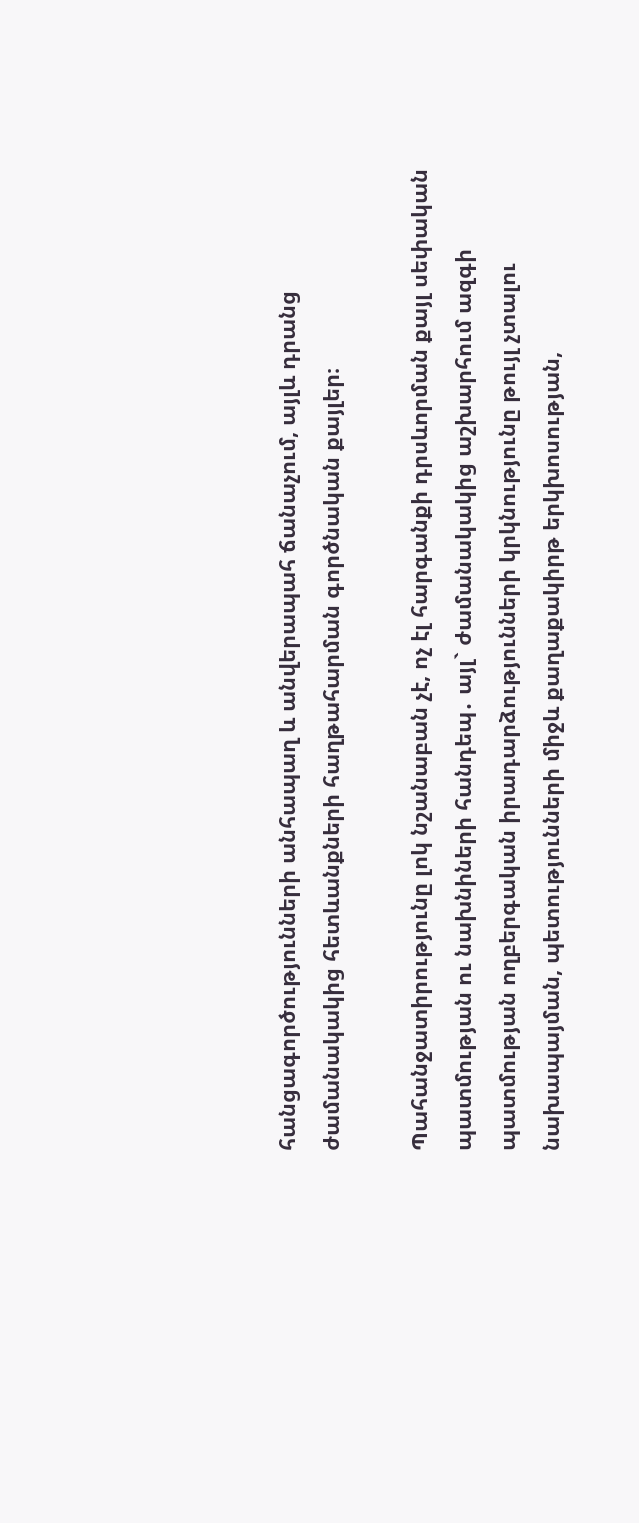հանցագործությունների անհապաղ և անվերապահ ճանաչում, այլև դրանց ժամանակակից հետևանքների հաղթահարման գործնական քայլեր։

Պահանջատիրությունը լոկ նշանաբան չէ, ոչ էլ հարգանքի դրսևորման քայլ սեփական պատմության ու նախնիների հանդեպ․ այլ` ժամանակակից աշխարհում ազգի պատմության ողբերգական իրադարձությունների կրկնությունը թույլ չտալու նախապայման, պետությունների միջև քաղաքակիրթ երկխոսության,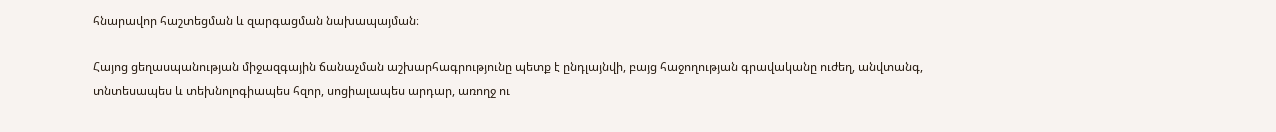հնարավոր հաշտեցման և զարգացման նախապայման։

Հայոց ցեղասպանության միջազգային ճանաչման աշխարհագրությունը պետք է ընդլայնվի, բայց հաջողության գրավականը ուժեղ, անվտանգ, տնտեսապես և տեխնոլոգիապես հզոր, սոցիալապես արդար, առողջ ու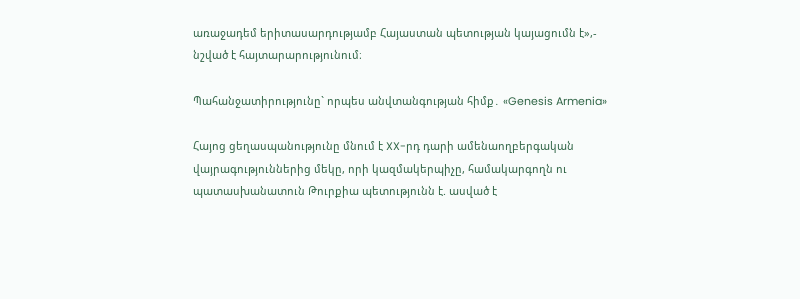առաջադեմ երիտասարդությամբ Հայաստան պետության կայացումն է»,- նշված է հայտարարությունում։

Պահանջատիրությունը` որպես անվտանգության հիմք․ «Genesis Armenia»

Հայոց ցեղասպանությունը մնում է XX-րդ դարի ամենաողբերգական վայրագություններից մեկը, որի կազմակերպիչը, համակարգողն ու պատասխանատուն Թուրքիա պետությունն է. ասված է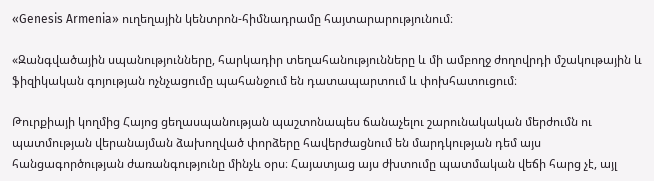«Genesis Armenia» ուղեղային կենտրոն-հիմնադրամը հայտարարությունում։

«Զանգվածային սպանությունները, հարկադիր տեղահանությունները և մի ամբողջ ժողովրդի մշակութային և ֆիզիկական գոյության ոչնչացումը պահանջում են դատապարտում և փոխհատուցում։

Թուրքիայի կողմից Հայոց ցեղասպանության պաշտոնապես ճանաչելու շարունակական մերժումն ու պատմության վերանայման ձախողված փորձերը հավերժացնում են մարդկության դեմ այս հանցագործության ժառանգությունը մինչև օրս։ Հայատյաց այս ժխտումը պատմական վեճի հարց չէ, այլ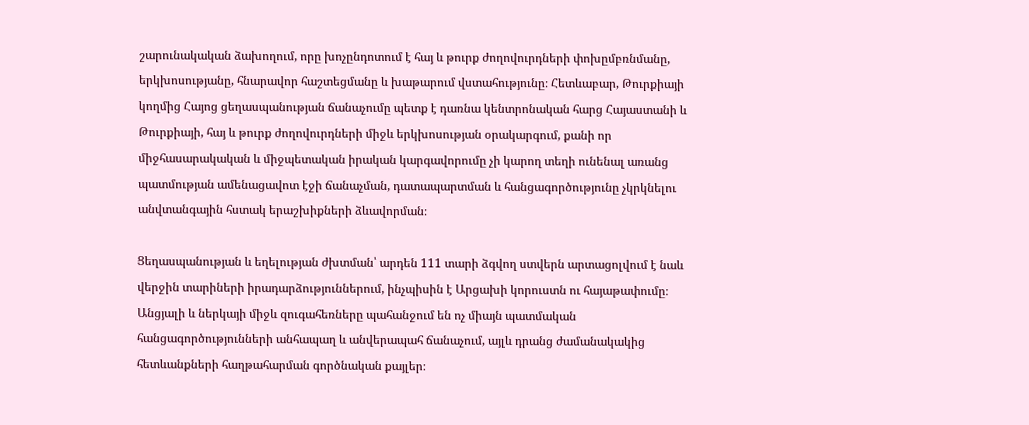շարունակական ձախողում, որը խոչընդոտում է հայ և թուրք ժողովուրդների փոխըմբռնմանը, երկխոսությանը, հնարավոր հաշտեցմանը և խաթարում վստահությունը։ Հետևաբար, Թուրքիայի կողմից Հայոց ցեղասպանության ճանաչումը պետք է դառնա կենտրոնական հարց Հայաստանի և Թուրքիայի, հայ և թուրք ժողովուրդների միջև երկխոսության օրակարգում, քանի որ միջհասարակական և միջպետական իրական կարգավորումը չի կարող տեղի ունենալ առանց պատմության ամենացավոտ էջի ճանաչման, դատապարտման և հանցագործությունը չկրկնելու անվտանգային հստակ երաշխիքների ձևավորման։

Ցեղասպանության և եղելության ժխտման՝ արդեն 111 տարի ձգվող ստվերն արտացոլվում է նաև վերջին տարիների իրադարձություններում, ինչպիսին է Արցախի կորուստն ու հայաթափումը։ Անցյալի և ներկայի միջև զուգահեռները պահանջում են ոչ միայն պատմական հանցագործությունների անհապաղ և անվերապահ ճանաչում, այլև դրանց ժամանակակից հետևանքների հաղթահարման գործնական քայլեր։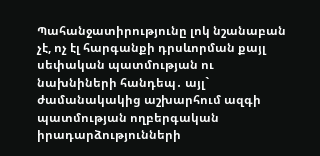Պահանջատիրությունը լոկ նշանաբան չէ, ոչ էլ հարգանքի դրսևորման քայլ սեփական պատմության ու նախնիների հանդեպ․ այլ` ժամանակակից աշխարհում ազգի պատմության ողբերգական իրադարձությունների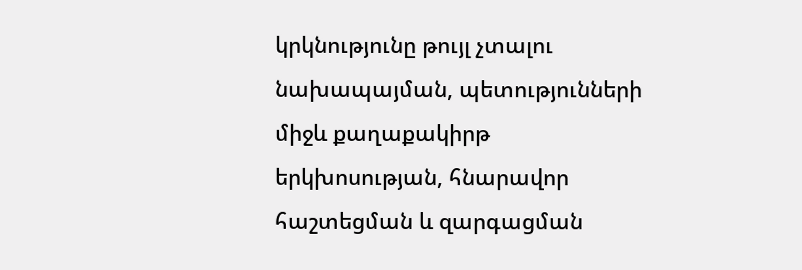կրկնությունը թույլ չտալու նախապայման, պետությունների միջև քաղաքակիրթ երկխոսության, հնարավոր հաշտեցման և զարգացման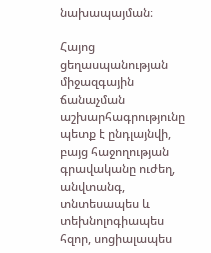նախապայման։

Հայոց ցեղասպանության միջազգային ճանաչման աշխարհագրությունը պետք է ընդլայնվի, բայց հաջողության գրավականը ուժեղ, անվտանգ, տնտեսապես և տեխնոլոգիապես հզոր, սոցիալապես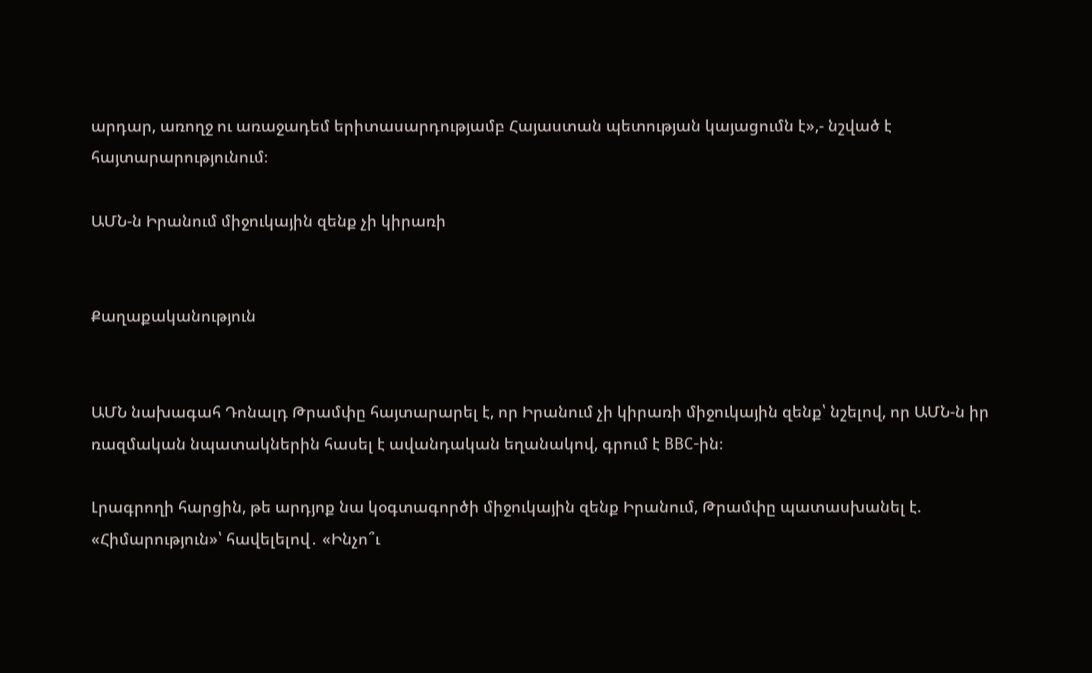արդար, առողջ ու առաջադեմ երիտասարդությամբ Հայաստան պետության կայացումն է»,- նշված է հայտարարությունում։

ԱՄՆ-ն Իրանում միջուկային զենք չի կիրառի


Քաղաքականություն


ԱՄՆ նախագահ Դոնալդ Թրամփը հայտարարել է, որ Իրանում չի կիրառի միջուկային զենք՝ նշելով, որ ԱՄՆ-ն իր ռազմական նպատակներին հասել է ավանդական եղանակով, գրում է BBC-ին։

Լրագրողի հարցին, թե արդյոք նա կօգտագործի միջուկային զենք Իրանում, Թրամփը պատասխանել է. «Հիմարություն»՝ հավելելով․ «Ինչո՞ւ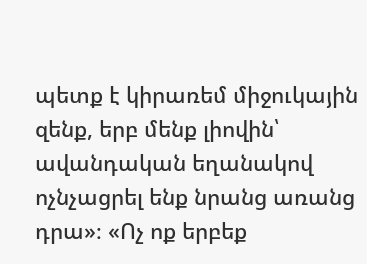պետք է կիրառեմ միջուկային զենք, երբ մենք լիովին՝ ավանդական եղանակով ոչնչացրել ենք նրանց առանց դրա»։ «Ոչ ոք երբեք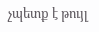չպետք է թույլ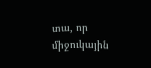տա, որ միջուկային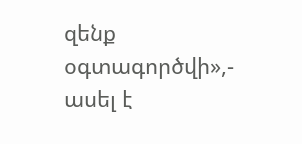զենք օգտագործվի»,- ասել է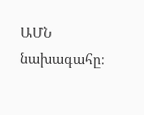ԱՄՆ նախագահը։